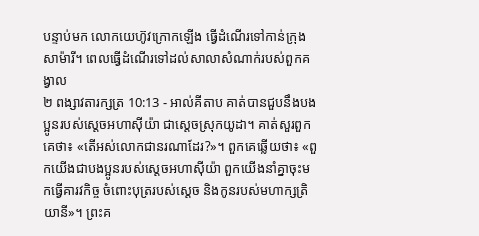បន្ទាប់មក លោកយេហ៊ូវក្រោកឡើង ធ្វើដំណើរទៅកាន់ក្រុងសាម៉ារី។ ពេលធ្វើដំណើរទៅដល់សាលាសំណាក់របស់ពួកគង្វាល
២ ពង្សាវតារក្សត្រ 10:13 - អាល់គីតាប គាត់បានជួបនឹងបងប្អូនរបស់ស្តេចអហាស៊ីយ៉ា ជាស្តេចស្រុកយូដា។ គាត់សួរពួកគេថា៖ «តើអស់លោកជានរណាដែរ?»។ ពួកគេឆ្លើយថា៖ «ពួកយើងជាបងប្អូនរបស់ស្តេចអហាស៊ីយ៉ា ពួកយើងនាំគ្នាចុះមកធ្វើគារវកិច្ច ចំពោះបុត្ររបស់ស្តេច និងកូនរបស់មហាក្សត្រិយានី»។ ព្រះគ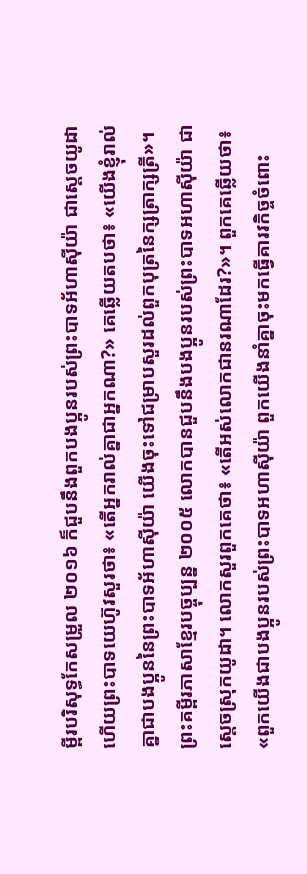ម្ពីរបរិសុទ្ធកែសម្រួល ២០១៦ ក៏ជួបនឹងពួកបងប្អូនរបស់ព្រះបាទអ័ហាស៊ីយ៉ា ជាស្ដេចយូដា ហើយព្រះបាទយេហ៊ូវសួរថា៖ «តើអ្នករាល់គ្នាជាអ្នកណា?» គេឆ្លើយតបថា៖ «យើងខ្ញុំរាល់គ្នាជាបងប្អូននៃព្រះបាទអ័ហាស៊ីយ៉ា យើងចុះទៅជម្រាបសួរដល់ពួកបុត្រនៃក្សត្រាក្សត្រី»។ ព្រះគម្ពីរភាសាខ្មែរបច្ចុប្បន្ន ២០០៥ លោកបានជួបនឹងបងប្អូនរបស់ព្រះបាទអហាស៊ីយ៉ា ជាស្ដេចស្រុកយូដា។ លោកសួរពួកគេថា៖ «តើអស់លោកជានរណាដែរ?»។ ពួកគេឆ្លើយថា៖ «ពួកយើងជាបងប្អូនរបស់ព្រះបាទអហាស៊ីយ៉ា ពួកយើងនាំគ្នាចុះមកធ្វើគារវកិច្ចចំពោះ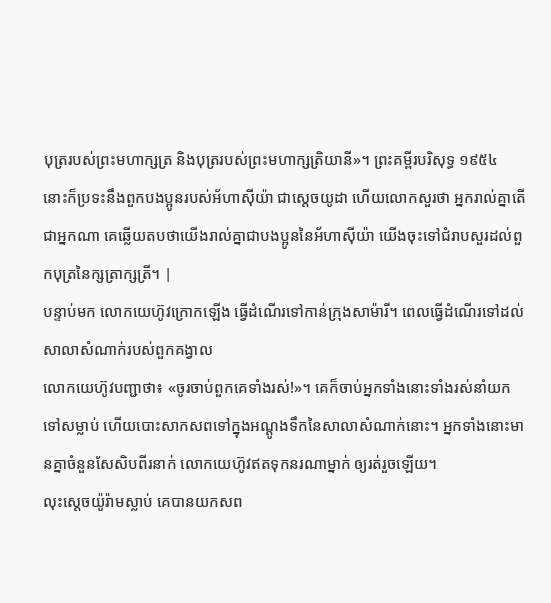បុត្ររបស់ព្រះមហាក្សត្រ និងបុត្ររបស់ព្រះមហាក្សត្រិយានី»។ ព្រះគម្ពីរបរិសុទ្ធ ១៩៥៤ នោះក៏ប្រទះនឹងពួកបងប្អូនរបស់អ័ហាស៊ីយ៉ា ជាស្តេចយូដា ហើយលោកសួរថា អ្នករាល់គ្នាតើជាអ្នកណា គេឆ្លើយតបថាយើងរាល់គ្នាជាបងប្អូននៃអ័ហាស៊ីយ៉ា យើងចុះទៅជំរាបសួរដល់ពួកបុត្រនៃក្សត្រាក្សត្រី។ |
បន្ទាប់មក លោកយេហ៊ូវក្រោកឡើង ធ្វើដំណើរទៅកាន់ក្រុងសាម៉ារី។ ពេលធ្វើដំណើរទៅដល់សាលាសំណាក់របស់ពួកគង្វាល
លោកយេហ៊ូវបញ្ជាថា៖ «ចូរចាប់ពួកគេទាំងរស់!»។ គេក៏ចាប់អ្នកទាំងនោះទាំងរស់នាំយកទៅសម្លាប់ ហើយបោះសាកសពទៅក្នុងអណ្តូងទឹកនៃសាលាសំណាក់នោះ។ អ្នកទាំងនោះមានគ្នាចំនួនសែសិបពីរនាក់ លោកយេហ៊ូវឥតទុកនរណាម្នាក់ ឲ្យរត់រួចឡើយ។
លុះស្តេចយ៉ូរ៉ាមស្លាប់ គេបានយកសព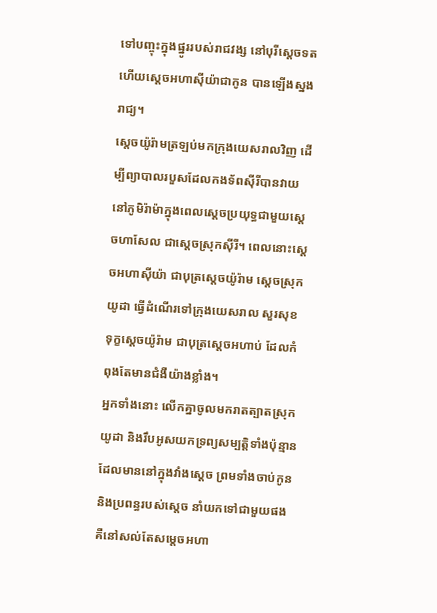ទៅបញ្ចុះក្នុងផ្នូររបស់រាជវង្ស នៅបុរីស្តេចទត ហើយស្តេចអហាស៊ីយ៉ាជាកូន បានឡើងស្នងរាជ្យ។
ស្តេចយ៉ូរ៉ាមត្រឡប់មកក្រុងយេសរាលវិញ ដើម្បីព្យាបាលរបួសដែលកងទ័ពស៊ីរីបានវាយនៅភូមិរ៉ាម៉ាក្នុងពេលស្តេចប្រយុទ្ធជាមួយស្តេចហាសែល ជាស្តេចស្រុកស៊ីរី។ ពេលនោះស្តេចអហាស៊ីយ៉ា ជាបុត្រស្តេចយ៉ូរ៉ាម ស្តេចស្រុកយូដា ធ្វើដំណើរទៅក្រុងយេសរាល សួរសុខទុក្ខស្តេចយ៉ូរ៉ាម ជាបុត្រស្តេចអហាប់ ដែលកំពុងតែមានជំងឺយ៉ាងខ្លាំង។
អ្នកទាំងនោះ លើកគ្នាចូលមករាតត្បាតស្រុកយូដា និងរឹបអូសយកទ្រព្យសម្បត្តិទាំងប៉ុន្មានដែលមាននៅក្នុងវាំងស្តេច ព្រមទាំងចាប់កូន និងប្រពន្ធរបស់ស្តេច នាំយកទៅជាមួយផង គឺនៅសល់តែសម្តេចអហា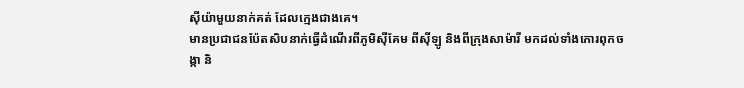ស៊ីយ៉ាមួយនាក់គត់ ដែលក្មេងជាងគេ។
មានប្រជាជនប៉ែតសិបនាក់ធ្វើដំណើរពីភូមិស៊ីគែម ពីស៊ីឡូ និងពីក្រុងសាម៉ារី មកដល់ទាំងកោរពុកចង្កា និ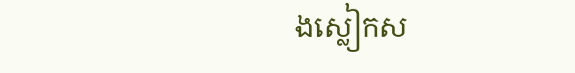ងស្លៀកស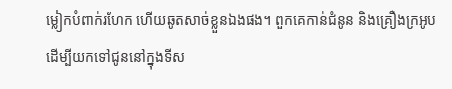ម្លៀកបំពាក់រហែក ហើយឆូតសាច់ខ្លួនឯងផង។ ពួកគេកាន់ជំនូន និងគ្រឿងក្រអូប ដើម្បីយកទៅជូននៅក្នុងទីស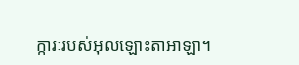ក្ការៈរបស់អុលឡោះតាអាឡា។